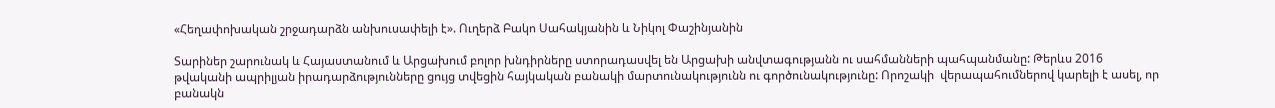«Հեղափոխական շրջադարձն անխուսափելի է». Ուղերձ Բակո Սահակյանին և Նիկոլ Փաշինյանին

Տարիներ շարունակ և Հայաստանում և Արցախում բոլոր խնդիրները ստորադասվել են Արցախի անվտագությանն ու սահմանների պահպանմանը: Թերևս 2016 թվականի ապրիլյան իրադարձությունները ցույց տվեցին հայկական բանակի մարտունակությունն ու գործունակությունը: Որոշակի  վերապահումներով կարելի է ասել, որ բանակն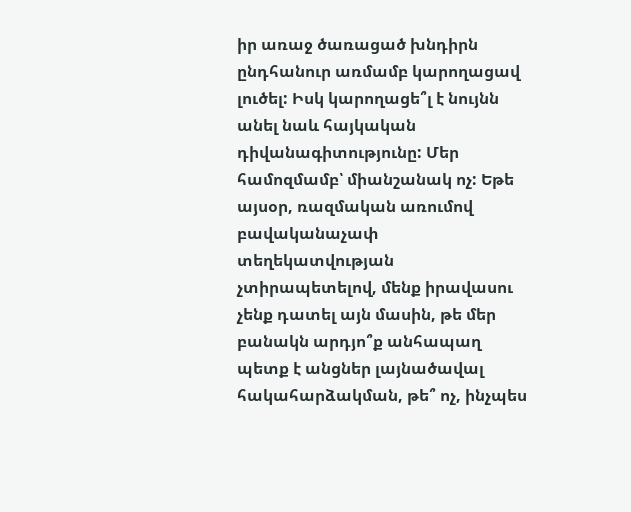իր առաջ ծառացած խնդիրն ընդհանուր առմամբ կարողացավ  լուծել: Իսկ կարողացե՞լ է նույնն անել նաև հայկական դիվանագիտությունը: Մեր համոզմամբ՝ միանշանակ ոչ: Եթե այսօր, ռազմական առումով բավականաչափ տեղեկատվության չտիրապետելով, մենք իրավասու չենք դատել այն մասին, թե մեր բանակն արդյո՞ք անհապաղ պետք է անցներ լայնածավալ հակահարձակման, թե՞ ոչ, ինչպես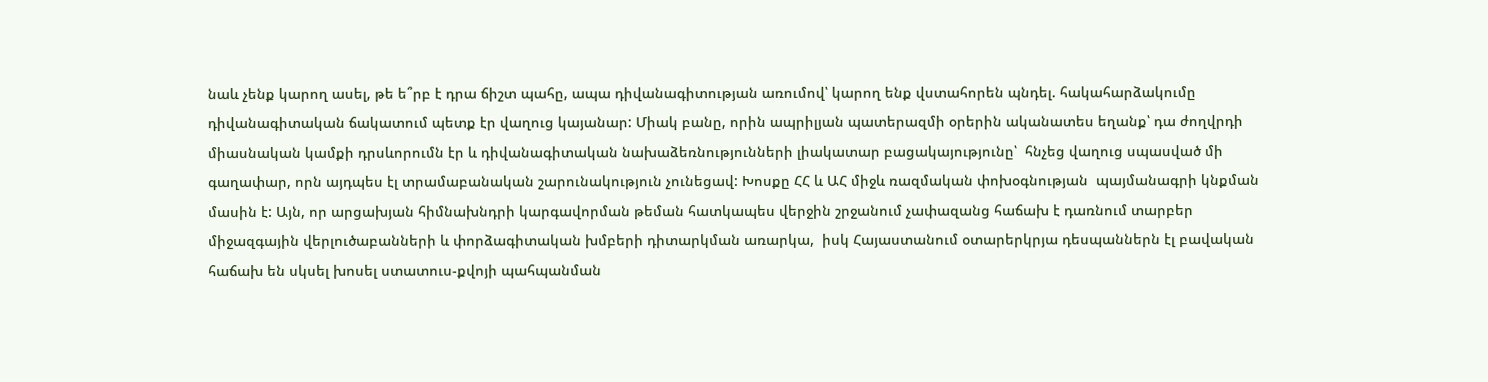նաև չենք կարող ասել, թե ե՞րբ է դրա ճիշտ պահը, ապա դիվանագիտության առումով՝ կարող ենք վստահորեն պնդել. հակահարձակումը դիվանագիտական ճակատում պետք էր վաղուց կայանար: Միակ բանը, որին ապրիլյան պատերազմի օրերին ականատես եղանք՝ դա ժողվրդի միասնական կամքի դրսևորումն էր և դիվանագիտական նախաձեռնությունների լիակատար բացակայությունը՝  հնչեց վաղուց սպասված մի գաղափար, որն այդպես էլ տրամաբանական շարունակություն չունեցավ: Խոսքը ՀՀ և ԱՀ միջև ռազմական փոխօգնության  պայմանագրի կնքման մասին է: Այն, որ արցախյան հիմնախնդրի կարգավորման թեման հատկապես վերջին շրջանում չափազանց հաճախ է դառնում տարբեր միջազգային վերլուծաբանների և փորձագիտական խմբերի դիտարկման առարկա,  իսկ Հայաստանում օտարերկրյա դեսպաններն էլ բավական հաճախ են սկսել խոսել ստատուս-քվոյի պահպանման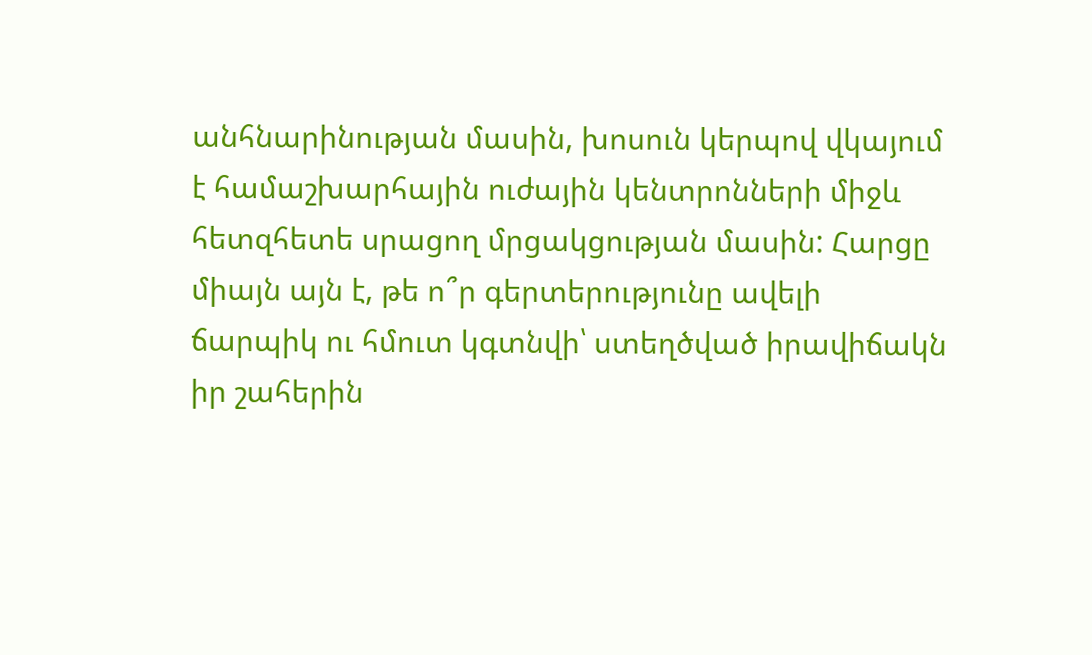անհնարինության մասին, խոսուն կերպով վկայում է համաշխարհային ուժային կենտրոնների միջև հետզհետե սրացող մրցակցության մասին: Հարցը միայն այն է, թե ո՞ր գերտերությունը ավելի ճարպիկ ու հմուտ կգտնվի՝ ստեղծված իրավիճակն իր շահերին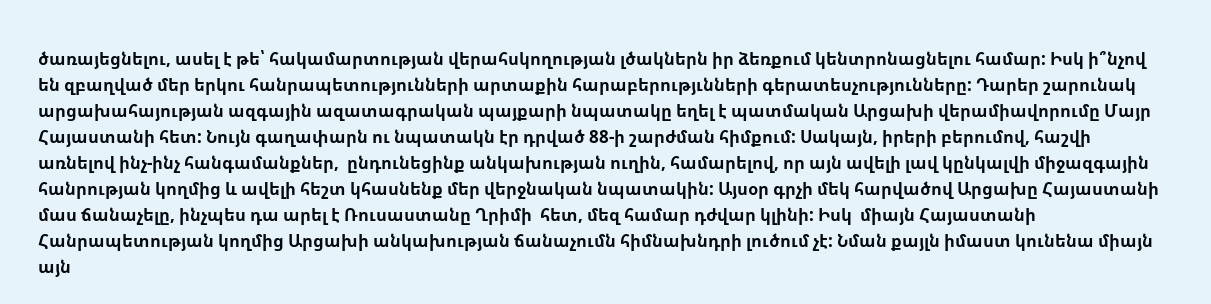ծառայեցնելու, ասել է թե՝ հակամարտության վերահսկողության լծակներն իր ձեռքում կենտրոնացնելու համար: Իսկ ի՞նչով են զբաղված մեր երկու հանրապետությունների արտաքին հարաբերությւնների գերատեսչությունները: Դարեր շարունակ արցախահայության ազգային ազատագրական պայքարի նպատակը եղել է պատմական Արցախի վերամիավորումը Մայր Հայաստանի հետ: Նույն գաղափարն ու նպատակն էր դրված 88-ի շարժման հիմքում: Սակայն, իրերի բերումով, հաշվի առնելով ինչ-ինչ հանգամանքներ,  ընդունեցինք անկախության ուղին, համարելով, որ այն ավելի լավ կընկալվի միջազգային հանրության կողմից և ավելի հեշտ կհասնենք մեր վերջնական նպատակին: Այսօր գրչի մեկ հարվածով Արցախը Հայաստանի մաս ճանաչելը, ինչպես դա արել է Ռուսաստանը Ղրիմի  հետ, մեզ համար դժվար կլինի: Իսկ  միայն Հայաստանի Հանրապետության կողմից Արցախի անկախության ճանաչումն հիմնախնդրի լուծում չէ: Նման քայլն իմաստ կունենա միայն այն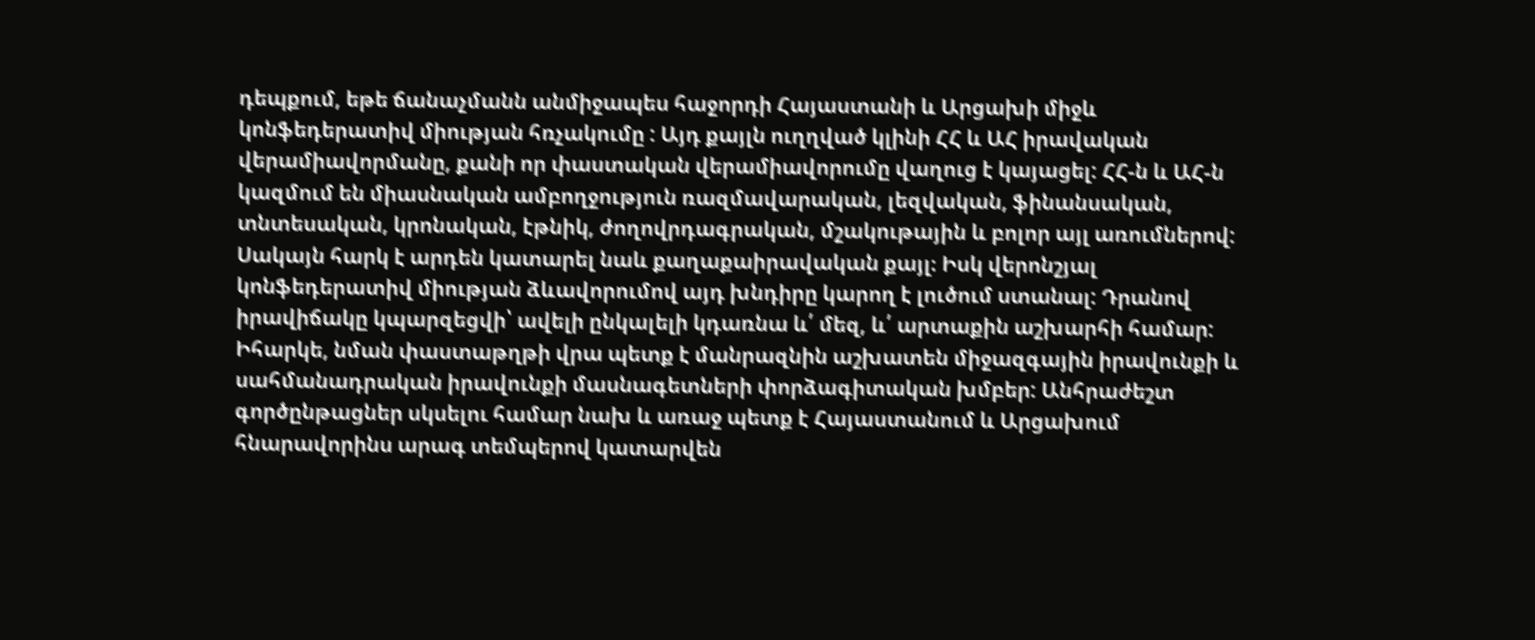դեպքում, եթե ճանաչմանն անմիջապես հաջորդի Հայաստանի և Արցախի միջև կոնֆեդերատիվ միության հռչակումը : Այդ քայլն ուղղված կլինի ՀՀ և ԱՀ իրավական վերամիավորմանը, քանի որ փաստական վերամիավորումը վաղուց է կայացել: ՀՀ-ն և ԱՀ-ն կազմում են միասնական ամբողջություն ռազմավարական, լեզվական, ֆինանսական, տնտեսական, կրոնական, էթնիկ, ժողովրդագրական, մշակութային և բոլոր այլ առումներով: Սակայն հարկ է արդեն կատարել նաև քաղաքաիրավական քայլ։ Իսկ վերոնշյալ կոնֆեդերատիվ միության ձևավորումով այդ խնդիրը կարող է լուծում ստանալ: Դրանով իրավիճակը կպարզեցվի՝ ավելի ընկալելի կդառնա և՛ մեզ, և՛ արտաքին աշխարհի համար:  Իհարկե, նման փաստաթղթի վրա պետք է մանրազնին աշխատեն միջազգային իրավունքի և սահմանադրական իրավունքի մասնագետների փորձագիտական խմբեր: Անհրաժեշտ գործընթացներ սկսելու համար նախ և առաջ պետք է Հայաստանում և Արցախում հնարավորինս արագ տեմպերով կատարվեն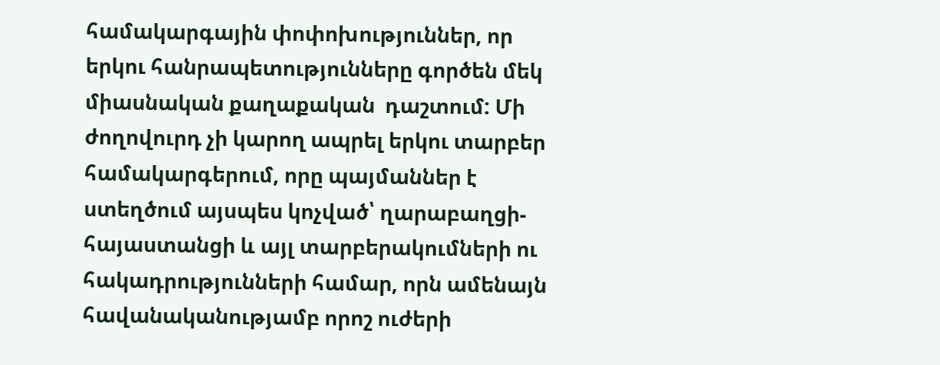համակարգային փոփոխություններ, որ երկու հանրապետությունները գործեն մեկ միասնական քաղաքական  դաշտում: Մի ժողովուրդ չի կարող ապրել երկու տարբեր համակարգերում, որը պայմաններ է ստեղծում այսպես կոչված՝ ղարաբաղցի-հայաստանցի և այլ տարբերակումների ու հակադրությունների համար, որն ամենայն հավանականությամբ որոշ ուժերի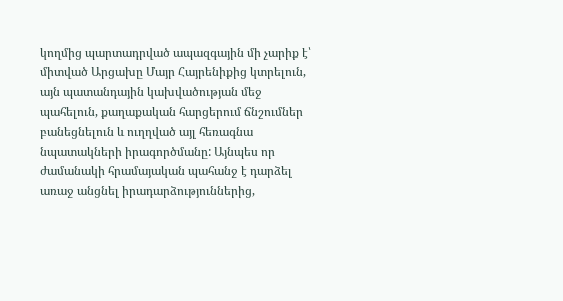կողմից պարտադրված ապազգային մի չարիք է՝ միտված Արցախը Մայր Հայրենիքից կտրելուն, այն պատանդային կախվածության մեջ պահելուն, քաղաքական հարցերում ճնշումներ բանեցնելուն և ուղղված այլ հեռագնա նպատակների իրագործմանը: Այնպես որ ժամանակի հրամայական պահանջ է դարձել առաջ անցնել իրադարձություններից,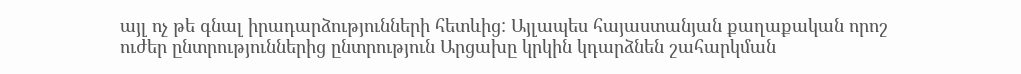այլ ոչ թե գնալ իրադարձությունների հետևից: Այլապես հայաստանյան քաղաքական որոշ ուժեր ընտրություններից ընտրություն Արցախը կրկին կդարձնեն շահարկման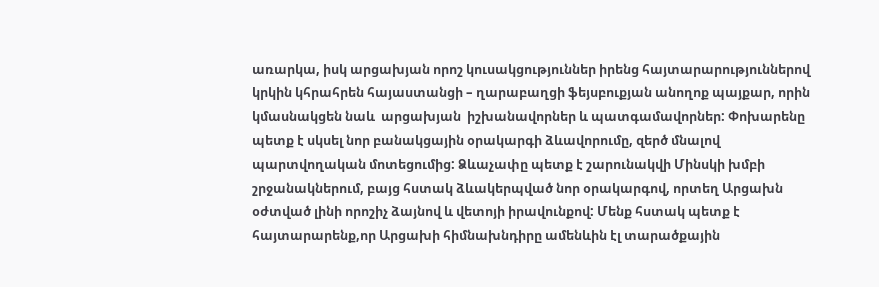առարկա, իսկ արցախյան որոշ կուսակցություններ իրենց հայտարարություններով կրկին կհրահրեն հայաստանցի – ղարաբաղցի ֆեյսբուքյան անողոք պայքար, որին կմասնակցեն նաև  արցախյան  իշխանավորներ և պատգամավորներ: Փոխարենը պետք է սկսել նոր բանակցային օրակարգի ձևավորումը, զերծ մնալով պարտվողական մոտեցումից: Ձևաչափը պետք է շարունակվի Մինսկի խմբի  շրջանակներում, բայց հստակ ձևակերպված նոր օրակարգով, որտեղ Արցախն օժտված լինի որոշիչ ձայնով և վետոյի իրավունքով: Մենք հստակ պետք է հայտարարենք,որ Արցախի հիմնախնդիրը ամենևին էլ տարածքային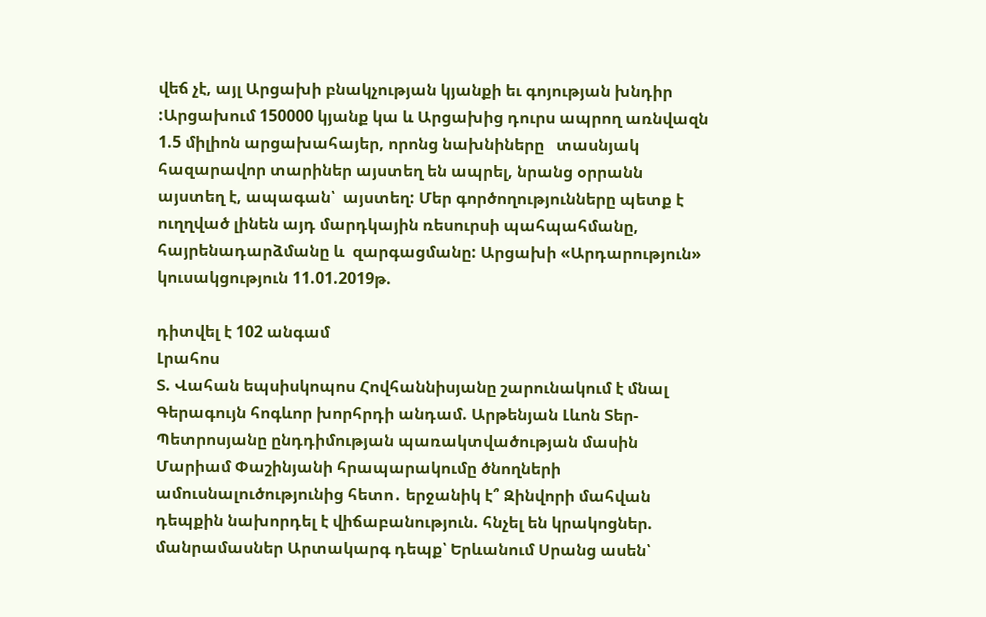վեճ չէ, այլ Արցախի բնակչության կյանքի եւ գոյության խնդիր :Արցախում 150000 կյանք կա և Արցախից դուրս ապրող առնվազն 1.5 միլիոն արցախահայեր, որոնց նախնիները   տասնյակ հազարավոր տարիներ այստեղ են ապրել, նրանց օրրանն այստեղ է, ապագան՝  այստեղ: Մեր գործողությունները պետք է ուղղված լինեն այդ մարդկային ռեսուրսի պահպահմանը, հայրենադարձմանը և  զարգացմանը: Արցախի «Արդարություն» կուսակցություն 11.01.2019թ.

դիտվել է 102 անգամ
Լրահոս
Տ. Վահան եպսիսկոպոս Հովհաննիսյանը շարունակում է մնալ Գերագույն հոգևոր խորհրդի անդամ. Արթենյան Լևոն Տեր-Պետրոսյանը ընդդիմության պառակտվածության մասին Մարիամ Փաշինյանի հրապարակումը ծնողների ամուսնալուծությունից հետո․ երջանիկ է՞ Զինվորի մահվան դեպքին նախորդել է վիճաբանություն. հնչել են կրակոցներ. մանրամասներ Արտակարգ դեպք՝ Երևանում Սրանց ասեն՝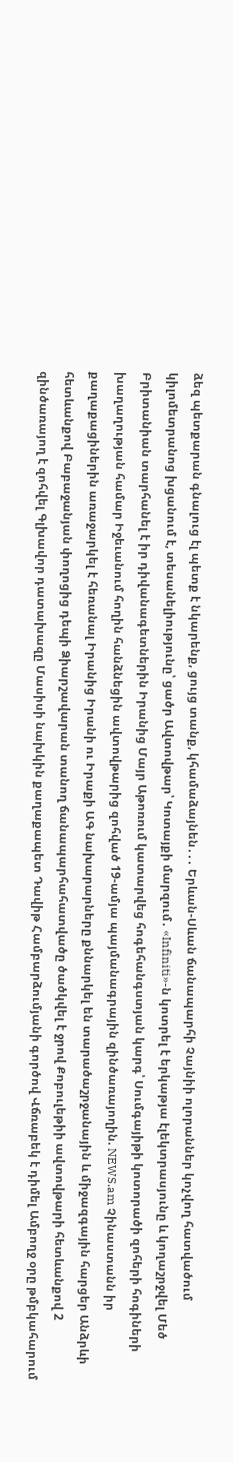ձեզ պետքարան գնալուց էլ պետք է նկարենք, ցույց տանք, կհամաձայնեն․․․ Երևան-Սևան ճանապարհի Չայնիի ոլորաններ կոչվող հատվածում կիլոմետրանոց խցանում է, տեսանելիությունը՝ ցածր Ավտովթար՝ Կոտայքի մարզում․ «Infiniti»-ն կոտրել է երկաթյա էլեկտրասյունը և կողաշրջվել Մեծ Բրիտանիան տարհանել է իր դիվանագետներին Իրանից Մայր Աթոռում կատարվեց հոգեհանգստյան կարգ՝ Սումգայիթի կոտորածի զոհերի հոգիների խաղաղության համար Իջեւանում հողին հանձնեցին ավտովթարից զոհված 19-ամյա պայմանագրային զինծառայողին. NEWS.am Չինաստանն իր քաղաքացիներին առաջարկել է հեռանալ Իրանից Իրանի ու Իրաքի ԱԳ նախարարները քննարկել են տարածաշրջանային և միջազգային հարցեր Անձրևի հետևանքով Բաբաջանյան փողոցից դեպի Ձիարշավարան տանող ճանապարհահատվածը ծածկվել է ջրով Քոբուլեթիի ավտովթարի հետևանքով 2 զինծառայող է զոհվել Գլխավոր դատախազը Մասիսի նախկին քաղաքապետ Դավիթ Համբարձումյանի գործով Վճռաբեկ է դիմել Ամբողջ օրը թմբկահարում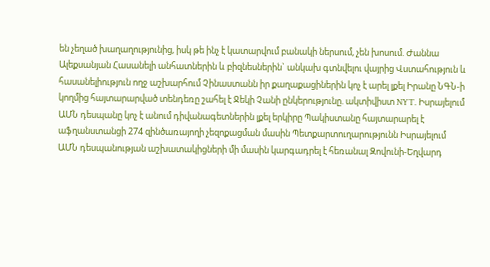են չեղած խաղաղությունից, իսկ թե ինչ է կատարվում բանակի ներսում, չեն խոսում. Ժաննա Ալեքսանյան Հասանելի անհատներին և բիզնեսներին` անկախ գտնվելու վայրից Վստահություն և հասանելիություն ողջ աշխարհում Չինաստանն իր քաղաքացիներին կոչ է արել լքել Իրանը ՆԳՆ-ի կողմից հայտարարված տենդեռը շահել է Ջեկի Չանի ընկերությունը. ակտիվիստ NYT. Իսրայելում ԱՄՆ դեսպանը կոչ է անում դիվանագետներին լքել երկիրը Պակիստանը հայտարարել է աֆղանստանցի 274 զինծառայողի չեզոքացման մասին Պետքարտուղարությունն Իսրայելում ԱՄՆ դեսպանության աշխատակիցների մի մասին կարգադրել է հեռանալ Զովունի-Եղվարդ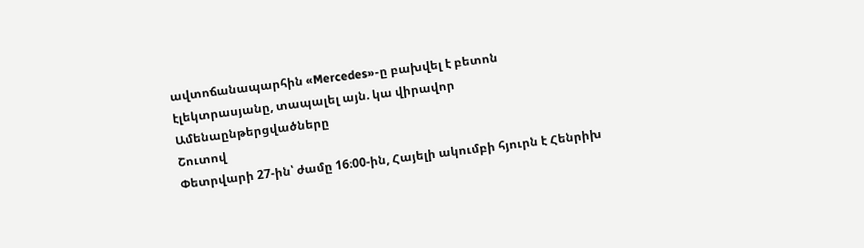ավտոճանապարհին «Mercedes»-ը բախվել է բետոն էլեկտրասյանը, տապալել այն. կա վիրավոր
Ամենաընթերցվածները
Շուտով
Փետրվարի 27-ին՝ ժամը 16։00-ին, Հայելի ակումբի հյուրն է Հենրիխ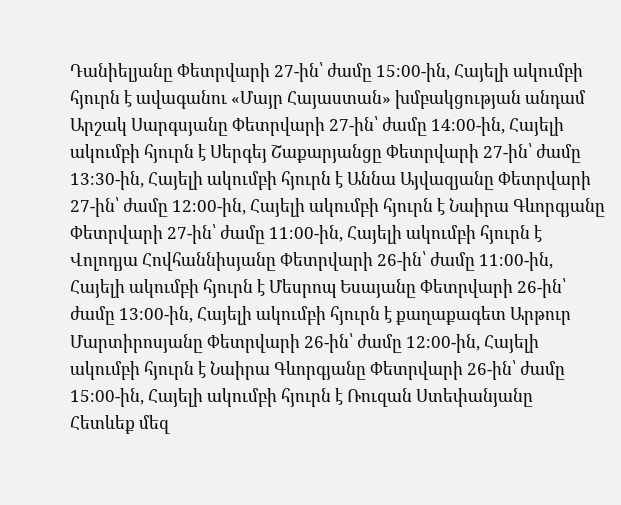Դանիելյանը Փետրվարի 27-ին՝ ժամը 15։00-ին, Հայելի ակումբի հյուրն է ավագանու «Մայր Հայաստան» խմբակցության անդամ Արշակ Սարգսյանը Փետրվարի 27-ին՝ ժամը 14։00-ին, Հայելի ակումբի հյուրն է Սերգեյ Շաքարյանցը Փետրվարի 27-ին՝ ժամը 13։30-ին, Հայելի ակումբի հյուրն է Աննա Այվազյանը Փետրվարի 27-ին՝ ժամը 12։00-ին, Հայելի ակումբի հյուրն է Նաիրա Գևորգյանը Փետրվարի 27-ին՝ ժամը 11։00-ին, Հայելի ակումբի հյուրն է Վոլոդյա Հովհաննիսյանը Փետրվարի 26-ին՝ ժամը 11։00-ին, Հայելի ակումբի հյուրն է Մեսրոպ Եսայանը Փետրվարի 26-ին՝ ժամը 13։00-ին, Հայելի ակումբի հյուրն է քաղաքագետ Արթուր Մարտիրոսյանը Փետրվարի 26-ին՝ ժամը 12։00-ին, Հայելի ակումբի հյուրն է Նաիրա Գևորգյանը Փետրվարի 26-ին՝ ժամը 15։00-ին, Հայելի ակումբի հյուրն է Ռուզան Ստեփանյանը
Հետևեք մեզ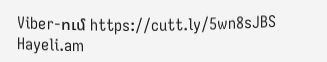Viber-ում https://cutt.ly/5wn8sJBS
Hayeli.am